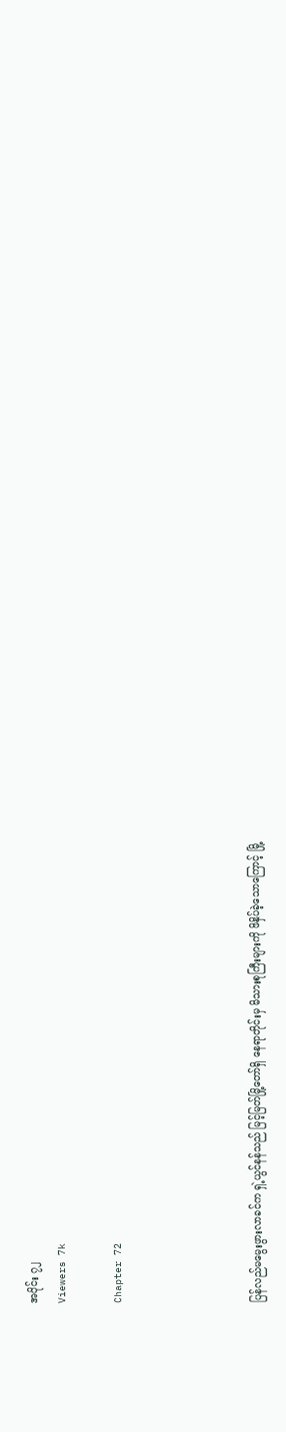အပိုင်း ၇၂
Viewers 7k

Chapter 72




ပြန်လည်မမွေးဖွားလာခင်က ရှဲ့ယွင်နန်သည် မြင့်မြတ်မြို့တော်ရှိ နေရာတိုင်းမှ မိသားစုကြီးများကို ဖိနှိပ်ခဲ့သောကြောင့် မြို့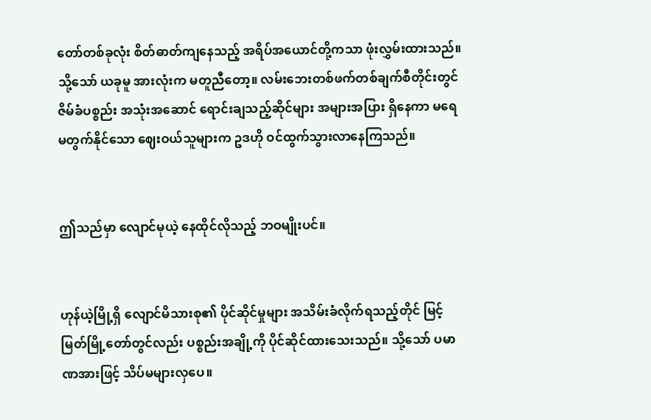တော်တစ်ခုလုံး စိတ်ဓာတ်ကျနေသည့် အရိပ်အယောင်တို့ကသာ ဖုံးလွှမ်းထားသည်။ သို့သော် ယခုမူ အားလုံးက မတူညီတော့။ လမ်းဘေးတစ်ဖက်တစ်ချက်စီတိုင်းတွင် ဇိမ်ခံပစ္စည်း အသုံးအဆောင် ရောင်းချသည့်ဆိုင်များ အများအပြား ရှိနေကာ မရေမတွက်နိုင်သော ဈေးဝယ်သူများက ဥဒဟို ဝင်ထွက်သွားလာနေကြသည်။


ဤသည်မှာ လျောင်မုယဲ့ နေထိုင်လိုသည့် ဘဝမျိုးပင်။


ဟုန်ယဲ့မြို့ရှိ လျောင်မိသားစု၏ ပိုင်ဆိုင်မှုများ အသိမ်းခံလိုက်ရသည့်တိုင် မြင့်မြတ်မြို့တော်တွင်လည်း ပစ္စည်းအချို့ကို ပိုင်ဆိုင်ထားသေးသည်။ သို့သော် ပမာဏအားဖြင့် သိပ်မများလှပေ။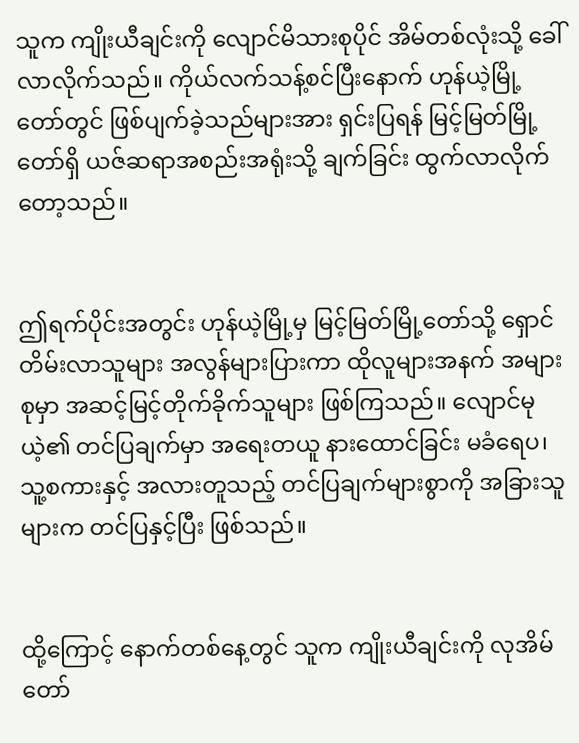သူက ကျိုးယီချင်းကို လျောင်မိသားစုပိုင် အိမ်တစ်လုံးသို့ ခေါ်လာလိုက်သည်။ ကိုယ်လက်သန့်စင်ပြီးနောက် ဟုန်ယဲ့မြို့တော်တွင် ဖြစ်ပျက်ခဲ့သည်များအား ရှင်းပြရန် မြင့်မြတ်မြို့တော်ရှိ ယဇ်ဆရာအစည်းအရုံးသို့ ချက်ခြင်း ထွက်လာလိုက်တော့သည်။


ဤရက်ပိုင်းအတွင်း ဟုန်ယဲ့မြို့မှ မြင့်မြတ်မြို့တော်သို့ ရှောင်တိမ်းလာသူများ အလွန်များပြားကာ ထိုလူများအနက် အများစုမှာ အဆင့်မြင့်တိုက်ခိုက်သူများ ဖြစ်ကြသည်။ လျောင်မုယဲ့၏ တင်ပြချက်မှာ အရေးတယူ နားထောင်ခြင်း မခံရေပ၊ သူ့စကားနှင့် အလားတူသည့် တင်ပြချက်များစွာကို အခြားသူများက တင်ပြနှင့်ပြီး ဖြစ်သည်။


ထို့ကြောင့် နောက်တစ်နေ့တွင် သူက ကျိုးယီချင်းကို လုအိမ်တော်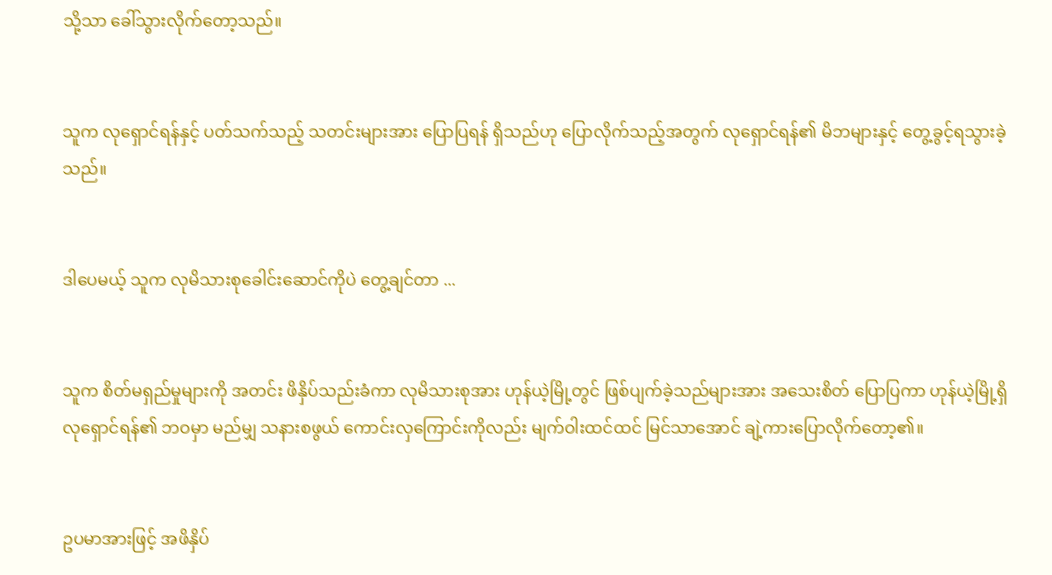သို့သာ ခေါ်သွားလိုက်တော့သည်။


သူက လုရှောင်ရန်နှင့် ပတ်သက်သည့် သတင်းများအား ပြောပြရန် ရှိသည်ဟု ပြောလိုက်သည့်အတွက် လုရှောင်ရန်၏ မိဘများနှင့် တွေ့ခွင့်ရသွားခဲ့သည်။


ဒါပေမယ့် သူက လုမိသားစုခေါင်းဆောင်ကိုပဲ တွေ့ချင်တာ ...


သူက စိတ်မရှည်မှုများကို အတင်း ဖိနှိပ်သည်းခံကာ လုမိသားစုအား ဟုန်ယဲ့မြို့တွင် ဖြစ်ပျက်ခဲ့သည်များအား အသေးစိတ် ပြောပြကာ ဟုန်ယဲ့မြို့ရှိ လုရှောင်ရန်၏ ဘဝမှာ မည်မျှ သနားစဖွယ် ကောင်းလှကြောင်းကိုလည်း မျက်ဝါးထင်ထင် မြင်သာအောင် ချဲ့ကားပြောလိုက်တော့၏။


ဥပမာအားဖြင့် အဖိနှိပ်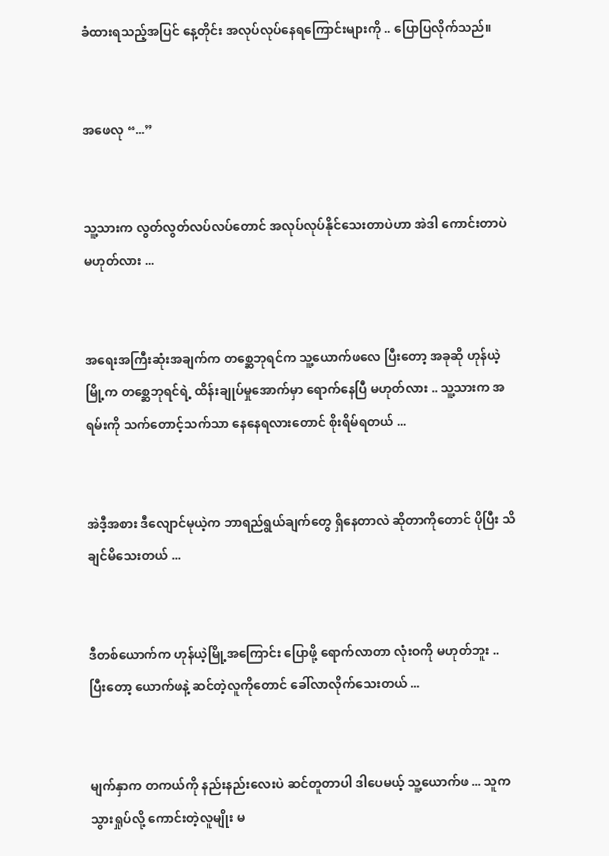ခံထားရသည့်အပြင် နေ့တိုင်း အလုပ်လုပ်နေရကြောင်းများကို .. ပြောပြလိုက်သည်။


အဖေလု “...”


သူ့သားက လွတ်လွတ်လပ်လပ်တောင် အလုပ်လုပ်နိုင်သေးတာပဲဟာ အဲဒါ ကောင်းတာပဲ မဟုတ်လား ...


အရေးအကြီးဆုံးအချက်က တစ္ဆေဘုရင်က သူ့ယောက်ဖလေ ပြီးတော့ အခုဆို ဟုန်ယဲ့မြို့က တစ္ဆေဘုရင်ရဲ့ ထိန်းချုပ်မှုအောက်မှာ ရောက်နေပြီ မဟုတ်လား .. သူ့သားက အရမ်းကို သက်တောင့်သက်သာ နေနေရလားတောင် စိုးရိမ်ရတယ် ...


အဲဒီ့အစား ဒီလျောင်မုယဲ့က ဘာရည်ရွယ်ချက်တွေ ရှိနေတာလဲ ဆိုတာကိုတောင် ပိုပြီး သိချင်မိသေးတယ် ...


ဒီတစ်ယောက်က ဟုန်ယဲ့မြို့အကြောင်း ပြောဖို့ ရောက်လာတာ လုံးဝကို မဟုတ်ဘူး .. ပြီးတော့ ယောက်ဖနဲ့ ဆင်တဲ့လူကိုတောင် ခေါ်လာလိုက်သေးတယ် ...


မျက်နှာက တကယ်ကို နည်းနည်းလေးပဲ ဆင်တူတာပါ ဒါပေမယ့် သူ့ယောက်ဖ ... သူက သွားရှုပ်လို့ ကောင်းတဲ့လူမျိုး မ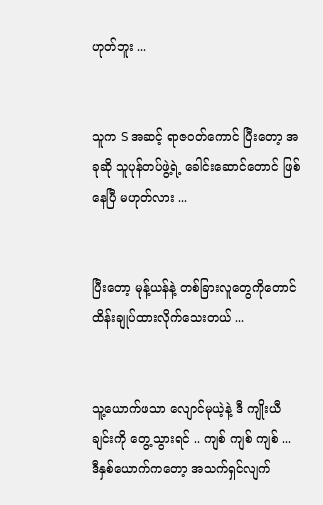ဟုတ်ဘူး ...


သူက S အဆင့် ရာဇဝတ်ကောင် ပြီးတော့ အခုဆို သူပုန်တပ်ဖွဲ့ရဲ့ ခေါင်းဆောင်တောင် ဖြစ်နေပြီ မဟုတ်လား ...


ပြီးတော့ မုန့်ယန်နဲ့ တစ်ခြားလူတွေကိုတောင် ထိန်းချုပ်ထားလိုက်သေးတယ် ...


သူ့ယောက်ဖသာ လျောင်မုယဲ့နဲ့ ဒီ ကျိုးယီချင်းကို တွေ့သွားရင် .. ကျစ် ကျစ် ကျစ် ... ဒီနှစ်ယောက်ကတော့ အသက်ရှင်လျက်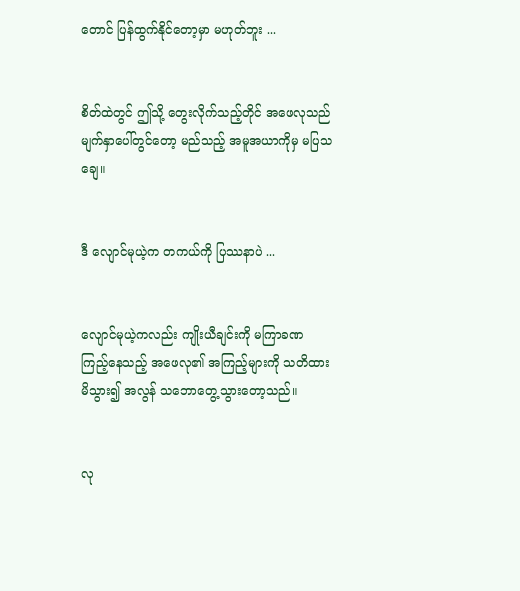တောင် ပြန်ထွက်နိုင်တော့မှာ မဟုတ်ဘူး ...


စိတ်ထဲတွင် ဤသို့ တွေးလိုက်သည့်တိုင် အဖေလုသည် မျက်နှာပေါ်တွင်တော့ မည်သည့် အမူအယာကိုမှ မပြသချေ။


ဒီ လျောင်မုယဲ့က တကယ်ကို ပြဿနာပဲ ...


လျောင်မုယဲ့ကလည်း ကျိုးယီချင်းကို မကြာခဏ ကြည့်နေသည့် အဖေလု၏ အကြည့်များကို သတိထားမိသွား၍ အလွန် သဘောတွေ့သွားတော့သည်။


လု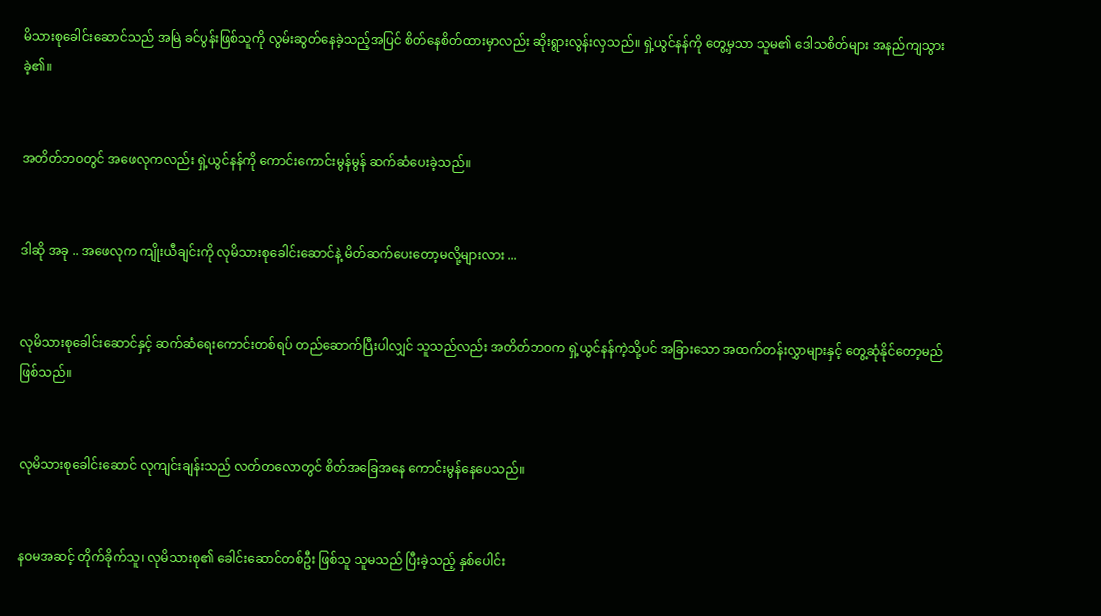မိသားစုခေါင်းဆောင်သည် အမြဲ ခင်ပွန်းဖြစ်သူကို လွမ်းဆွတ်နေခဲ့သည့်အပြင် စိတ်နေစိတ်ထားမှာလည်း ဆိုးရွားလွန်းလှသည်။ ရှဲ့ယွင်နန်ကို တွေ့မှသာ သူမ၏ ဒေါသစိတ်များ အနည်ကျသွားခဲ့၏။


အတိတ်ဘဝတွင် အဖေလုကလည်း ရှဲ့ယွင်နန်ကို ကောင်းကောင်းမွန်မွန် ဆက်ဆံပေးခဲ့သည်။


ဒါဆို အခု .. အဖေလုက ကျိုးယီချင်းကို လုမိသားစုခေါင်းဆောင်နဲ့ မိတ်ဆက်ပေးတော့မလို့များလား ...


လုမိသားစုခေါင်းဆောင်နှင့် ဆက်ဆံရေးကောင်းတစ်ရပ် တည်ဆောက်ပြီးပါလျှင် သူသည်လည်း အတိတ်ဘဝက ရှဲ့ယွင်နန်ကဲ့သို့ပင် အခြားသော အထက်တန်းလွှာများနှင့် တွေ့ဆုံနိုင်တော့မည် ဖြစ်သည်။


လုမိသားစုခေါင်းဆောင် လုကျင်းချန်းသည် လတ်တလောတွင် စိတ်အခြေအနေ ကောင်းမွန်နေပေသည်။


နဝမအဆင့် တိုက်ခိုက်သူ၊ လုမိသားစု၏ ခေါင်းဆောင်တစ်ဦး ဖြစ်သူ သူမသည် ပြီးခဲ့သည့် နှစ်ပေါင်း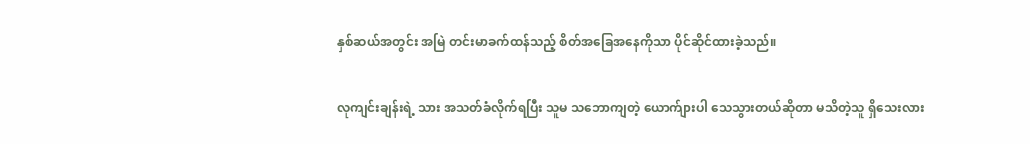နှစ်ဆယ်အတွင်း အမြဲ တင်းမာခက်ထန်သည့် စိတ်အခြေအနေကိုသာ ပိုင်ဆိုင်ထားခဲ့သည်။


လုကျင်းချန်းရဲ့ သား အသတ်ခံလိုက်ရပြီး သူမ သဘောကျတဲ့ ယောက်ျားပါ သေသွားတယ်ဆိုတာ မသိတဲ့သူ ရှိသေးလား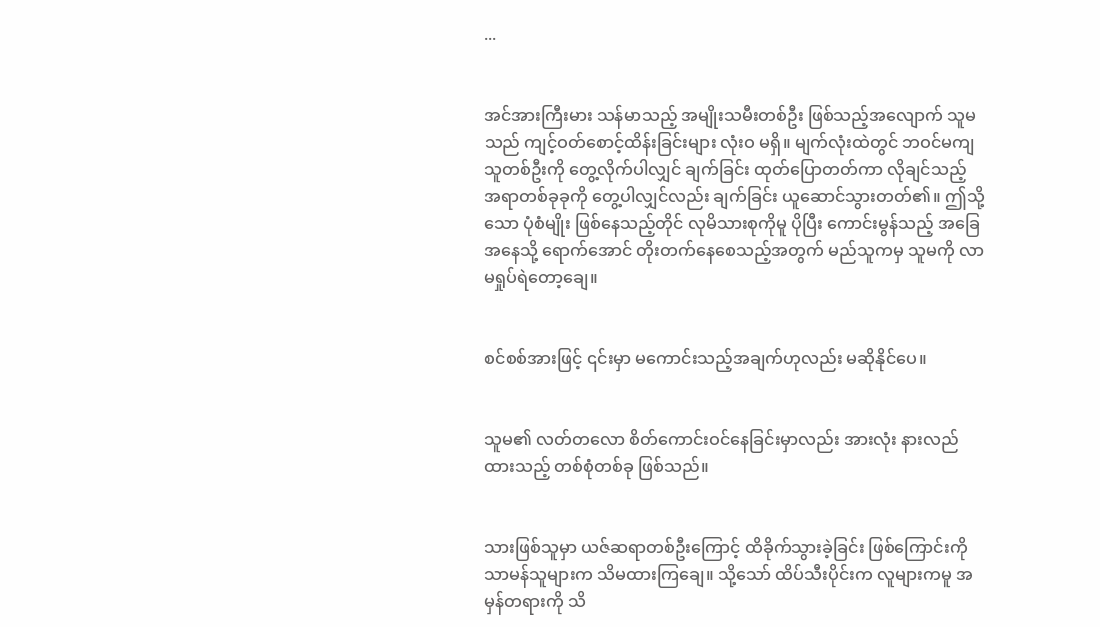...


အင်အားကြီးမား သန်မာသည့် အမျိုးသမီးတစ်ဦး ဖြစ်သည့်အလျောက် သူမသည် ကျင့်ဝတ်စောင့်ထိန်းခြင်းများ လုံးဝ မရှိ။ မျက်လုံးထဲတွင် ဘဝင်မကျသူတစ်ဦးကို တွေ့လိုက်ပါလျှင် ချက်ခြင်း ထုတ်ပြောတတ်ကာ လိုချင်သည့် အရာတစ်ခုခုကို တွေ့ပါလျှင်လည်း ချက်ခြင်း ယူဆောင်သွားတတ်၏။ ဤသို့သော ပုံစံမျိုး ဖြစ်နေသည့်တိုင် လုမိသားစုကိုမူ ပိုပြီး ကောင်းမွန်သည့် အခြေအနေသို့ ရောက်အောင် တိုးတက်နေစေသည့်အတွက် မည်သူကမှ သူမကို လာမရှုပ်ရဲတော့ချေ။


စင်စစ်အားဖြင့် ၎င်းမှာ မကောင်းသည့်အချက်ဟုလည်း မဆိုနိုင်ပေ။


သူမ၏ လတ်တလော စိတ်ကောင်းဝင်နေခြင်းမှာလည်း အားလုံး နားလည်ထားသည့် တစ်စုံတစ်ခု ဖြစ်သည်။


သားဖြစ်သူမှာ ယဇ်ဆရာတစ်ဦးကြောင့် ထိခိုက်သွားခဲ့ခြင်း ဖြစ်ကြောင်းကို သာမန်သူများက သိမထားကြချေ။ သို့သော် ထိပ်သီးပိုင်းက လူများကမူ အမှန်တရားကို သိ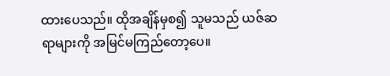ထားပေသည်။ ထိုအချိန်မှစ၍ သူမသည် ယဇ်ဆရာများကို အမြင်မကြည်တော့ပေ။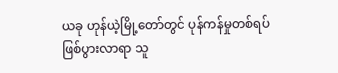ယခု ဟုန်ယဲ့မြို့တော်တွင် ပုန်ကန်မှုတစ်ရပ် ဖြစ်ပွားလာရာ သူ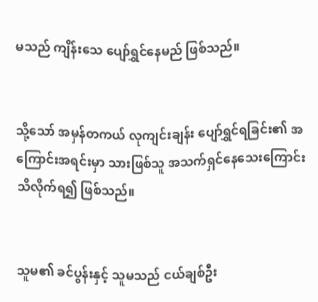မသည် ကျိန်းသေ ပျော်ရွှင်နေမည် ဖြစ်သည်။


သို့သော် အမှန်တကယ် လုကျင်းချန်း ပျော်ရွှင်ရခြင်း၏ အကြောင်းအရင်းမှာ သားဖြစ်သူ အသက်ရှင်နေသေးကြောင်း သိလိုက်ရ၍ ဖြစ်သည်။


သူမ၏ ခင်ပွန်းနှင့် သူမသည် ငယ်ချစ်ဦး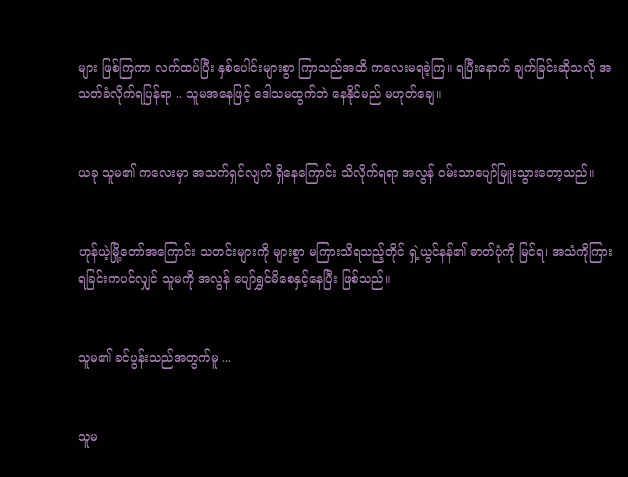များ ဖြစ်ကြကာ လက်ထပ်ပြီး နှစ်ပေါင်းများစွာ ကြာသည်အထိ ကလေးမရခဲ့ကြ။ ရပြီးနောက် ချက်ခြင်းဆိုသလို အသတ်ခံလိုက်ရပြန်ရာ .. သူမအနေဖြင့် ဒေါသမထွက်ဘဲ နေနိုင်မည် မဟုတ်ချေ။


ယခု သူမ၏ ကလေးမှာ အသက်ရှင်လျက် ရှိနေကြောင်း သိလိုက်ရရာ အလွန် ဝမ်းသာပျော်မြူးသွားတော့သည်။


ဟုန်ယဲ့မြို့တော်အကြောင်း သတင်းများကို များစွာ မကြားသိရသည့်တိုင် ရှဲ့ယွင်နန်၏ ဓာတ်ပုံကို မြင်ရ၊ အသံကိုကြားရခြင်းကပင်လျှင် သူမကို အလွန် ပျော်ရွှင်မိစေနှင့်နေပြီး ဖြစ်သည်။


သူမ၏ ခင်ပွန်းသည်အတွက်မူ ...


သူမ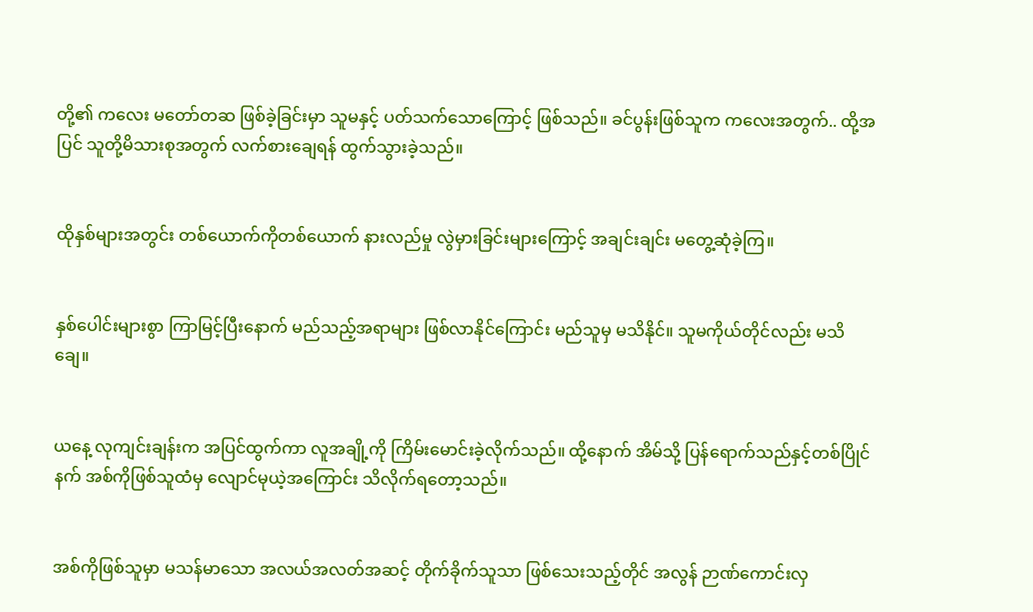တို့၏ ကလေး မတော်တဆ ဖြစ်ခဲ့ခြင်းမှာ သူမနှင့် ပတ်သက်သောကြောင့် ဖြစ်သည်။ ခင်ပွန်းဖြစ်သူက ကလေးအတွက်.. ထို့အပြင် သူတို့မိသားစုအတွက် လက်စားချေရန် ထွက်သွားခဲ့သည်။


ထိုနှစ်များအတွင်း တစ်ယောက်ကိုတစ်ယောက် နားလည်မှု လွဲမှားခြင်းများကြောင့် အချင်းချင်း မတွေ့ဆုံခဲ့ကြ။


နှစ်ပေါင်းများစွာ ကြာမြင့်ပြီးနောက် မည်သည့်အရာများ ဖြစ်လာနိုင်ကြောင်း မည်သူမှ မသိနိုင်။ သူမကိုယ်တိုင်လည်း မသိချေ။


ယနေ့ လုကျင်းချန်းက အပြင်ထွက်ကာ လူအချို့ကို ကြိမ်းမောင်းခဲ့လိုက်သည်။ ထို့နောက် အိမ်သို့ ပြန်ရောက်သည်နှင့်တစ်ပြိုင်နက် အစ်ကိုဖြစ်သူထံမှ လျောင်မုယဲ့အကြောင်း သိလိုက်ရတော့သည်။


အစ်ကိုဖြစ်သူမှာ မသန်မာသော အလယ်အလတ်အဆင့် တိုက်ခိုက်သူသာ ဖြစ်သေးသည့်တိုင် အလွန် ဉာဏ်ကောင်းလှ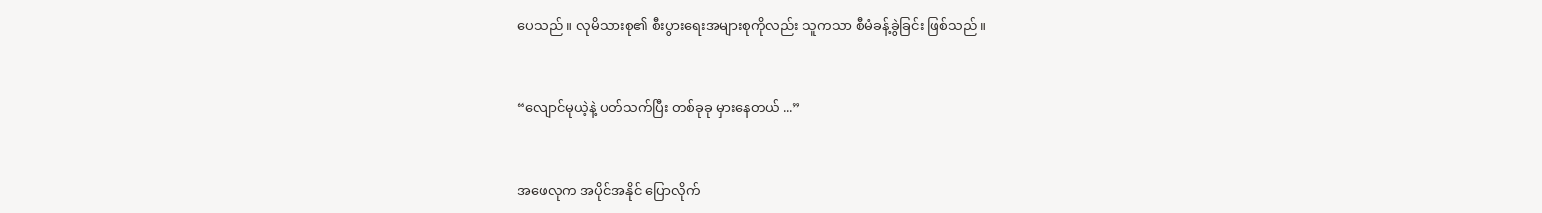ပေသည်။ လုမိသားစု၏ စီးပွားရေးအများစုကိုလည်း သူကသာ စီမံခန့်ခွဲခြင်း ဖြစ်သည်။


“လျောင်မုယဲ့နဲ့ ပတ်သက်ပြီး တစ်ခုခု မှားနေတယ် ...”


အဖေလုက အပိုင်အနိုင် ပြောလိုက်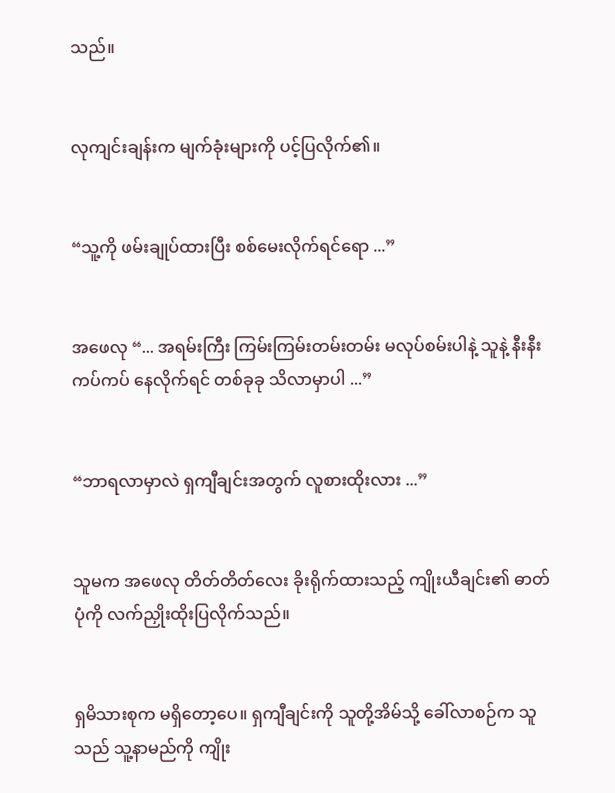သည်။


လုကျင်းချန်းက မျက်ခုံးများကို ပင့်ပြလိုက်၏။


“သူ့ကို ဖမ်းချုပ်ထားပြီး စစ်မေးလိုက်ရင်ရော ...”


အဖေလု “... အရမ်းကြီး ကြမ်းကြမ်းတမ်းတမ်း မလုပ်စမ်းပါနဲ့ သူနဲ့ နီးနီးကပ်ကပ် နေလိုက်ရင် တစ်ခုခု သိလာမှာပါ ...”


“ဘာရလာမှာလဲ ရှကျီချင်းအတွက် လူစားထိုးလား ...”


သူမက အဖေလု တိတ်တိတ်လေး ခိုးရိုက်ထားသည့် ကျိုးယီချင်း၏ ဓာတ်ပုံကို လက်ညှိုးထိုးပြလိုက်သည်။


ရှမိသားစုက မရှိတော့ပေ။ ရှကျီချင်းကို သူတို့အိမ်သို့ ခေါ်လာစဉ်က သူသည် သူ့နာမည်ကို ကျိုး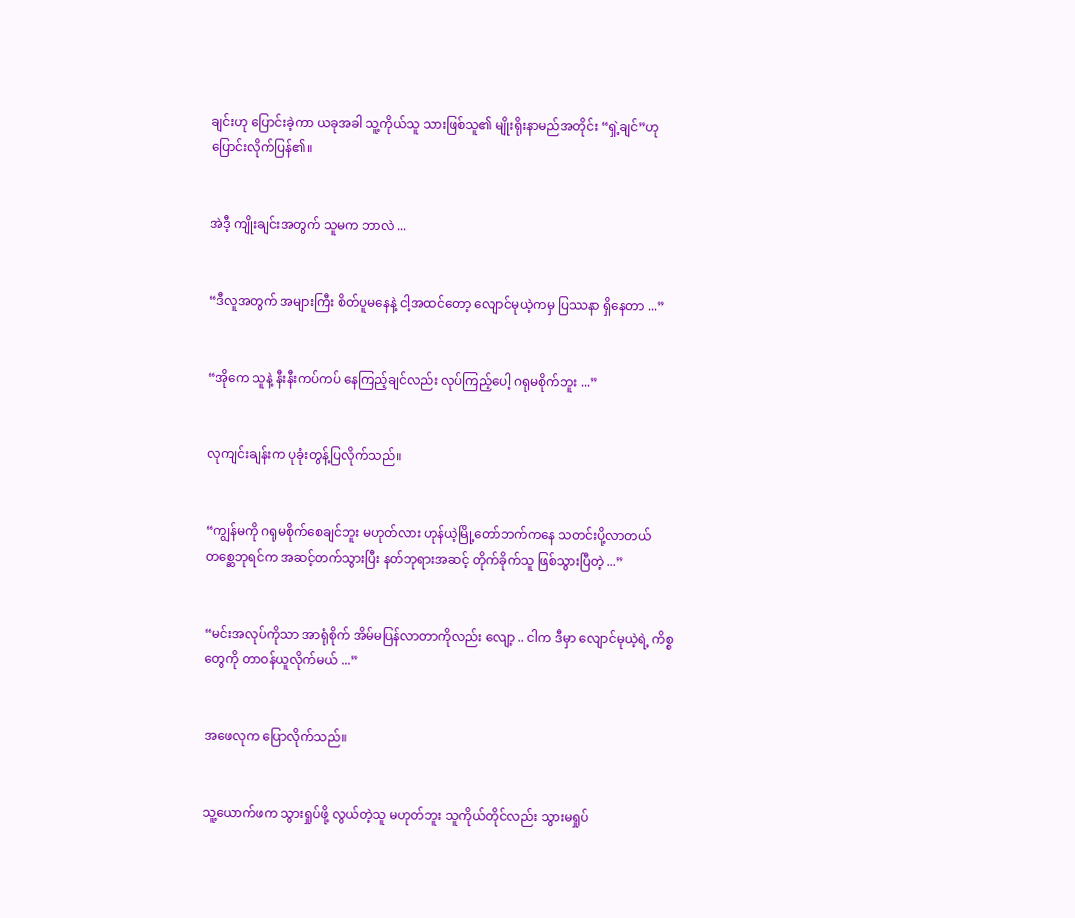ချင်းဟု ပြောင်းခဲ့ကာ ယခုအခါ သူ့ကိုယ်သူ သားဖြစ်သူ၏ မျိုးရိုးနာမည်အတိုင်း “ရှဲ့ချင်”ဟု ပြောင်းလိုက်ပြန်၏။


အဲဒီ့ ကျိုးချင်းအတွက် သူမက ဘာလဲ ...


“ဒီလူအတွက် အများကြီး စိတ်ပူမနေနဲ့ ငါ့အထင်တော့ လျောင်မုယဲ့ကမှ ပြဿနာ ရှိနေတာ ...”


“အိုကေ သူနဲ့ နီးနီးကပ်ကပ် နေကြည့်ချင်လည်း လုပ်ကြည့်ပေါ့ ဂရုမစိုက်ဘူး ...”


လုကျင်းချန်းက ပုခုံးတွန့်ပြလိုက်သည်။


“ကျွန်မကို ဂရုမစိုက်စေချင်ဘူး မဟုတ်လား ဟုန်ယဲ့မြို့တော်ဘက်ကနေ သတင်းပို့လာတယ် တစ္ဆေဘုရင်က အဆင့်တက်သွားပြီး နတ်ဘုရားအဆင့် တိုက်ခိုက်သူ ဖြစ်သွားပြီတဲ့ ...”


“မင်းအလုပ်ကိုသာ အာရုံစိုက် အိမ်မပြန်လာတာကိုလည်း လျော့ .. ငါက ဒီမှာ လျောင်မုယဲ့ရဲ့ ကိစ္စတွေကို တာဝန်ယူလိုက်မယ် ...”


အဖေလုက ပြောလိုက်သည်။


သူ့ယောက်ဖက သွားရှုပ်ဖို့ လွယ်တဲ့သူ မဟုတ်ဘူး သူကိုယ်တိုင်လည်း သွားမရှုပ်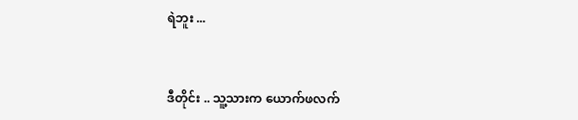ရဲဘူး ...


ဒီတိုင်း .. သူ့သားက ယောက်ဖလက်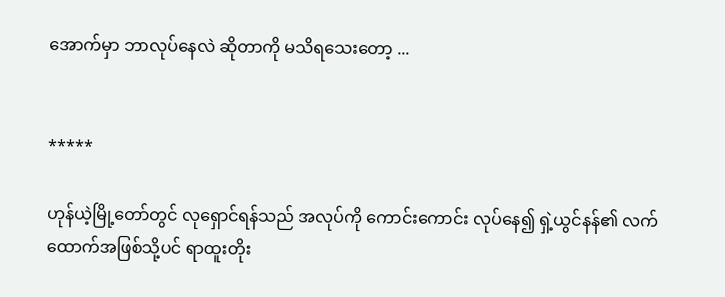အောက်မှာ ဘာလုပ်နေလဲ ဆိုတာကို မသိရသေးတော့ ...


*****

ဟုန်ယဲ့မြို့တော်တွင် လုရှောင်ရန်သည် အလုပ်ကို ကောင်းကောင်း လုပ်နေ၍ ရှဲ့ယွင်နန်၏ လက်ထောက်အဖြစ်သို့ပင် ရာထူးတိုး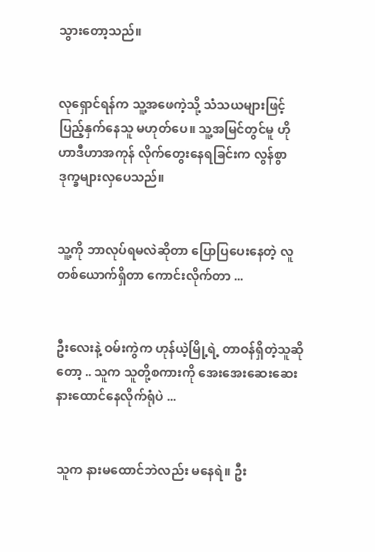သွားတော့သည်။


လုရှောင်ရန်က သူ့အဖေကဲ့သို့ သံသယများဖြင့် ပြည့်နှက်နေသူ မဟုတ်ပေ။ သူ့အမြင်တွင်မူ ဟိုဟာဒီဟာအကုန် လိုက်တွေးနေရခြင်းက လွန်စွာ ဒုက္ခများလှပေသည်။


သူ့ကို ဘာလုပ်ရမလဲဆိုတာ ပြောပြပေးနေတဲ့ လူတစ်ယောက်ရှိတာ ကောင်းလိုက်တာ ...


ဦးလေးနဲ့ ဝမ်းကွဲက ဟုန်ယဲ့မြို့ရဲ့ တာဝန်ရှိတဲ့သူဆိုတော့ .. သူက သူတို့စကားကို အေးအေးဆေးဆေး နားထောင်နေလိုက်ရုံပဲ ...


သူက နားမထောင်ဘဲလည်း မနေရဲ။ ဦး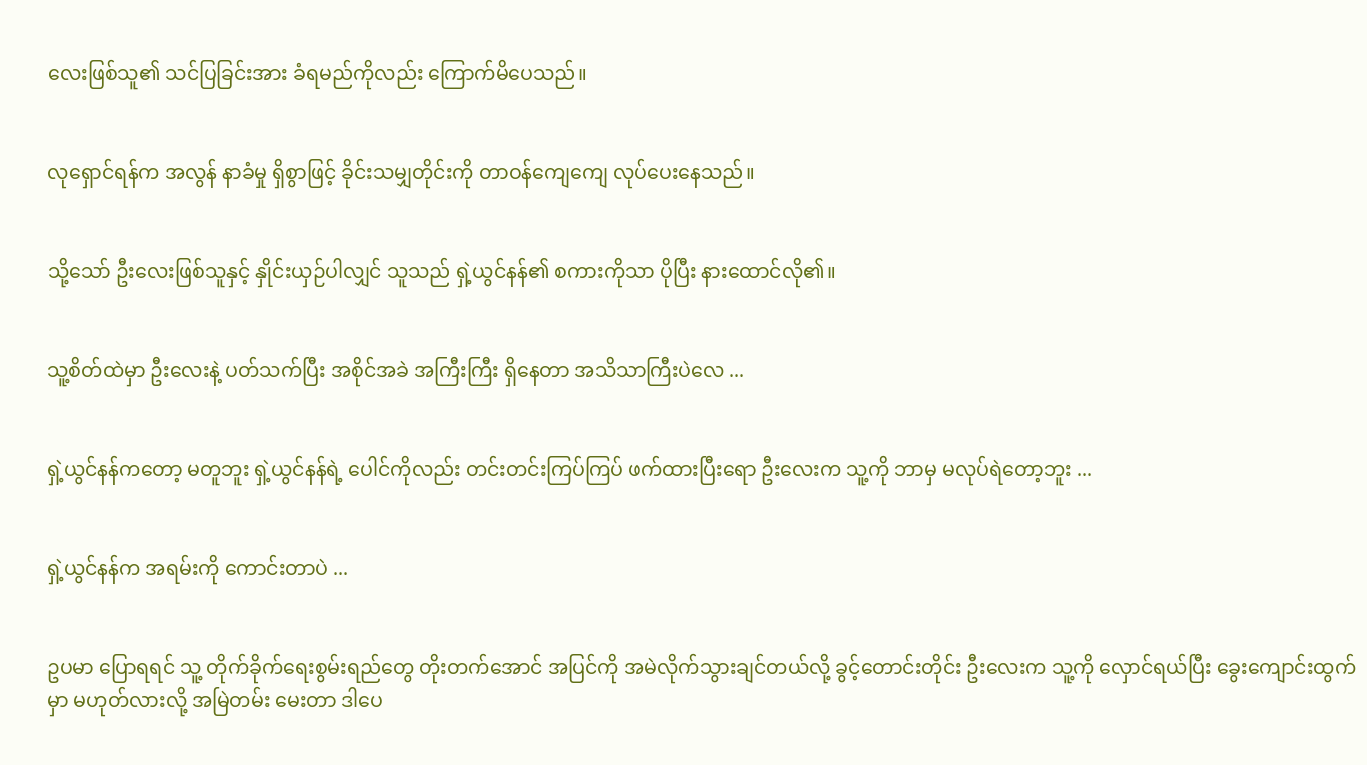လေးဖြစ်သူ၏ သင်ပြခြင်းအား ခံရမည်ကိုလည်း ကြောက်မိပေသည်။


လုရှောင်ရန်က အလွန် နာခံမှု ရှိစွာဖြင့် ခိုင်းသမျှတိုင်းကို တာဝန်ကျေကျေ လုပ်ပေးနေသည်။


သို့သော် ဦးလေးဖြစ်သူနှင့် နှိုင်းယှဉ်ပါလျှင် သူသည် ရှဲ့ယွင်နန်၏ စကားကိုသာ ပိုပြီး နားထောင်လို၏။


သူ့စိတ်ထဲမှာ ဦးလေးနဲ့ ပတ်သက်ပြီး အစိုင်အခဲ အကြီးကြီး ရှိနေတာ အသိသာကြီးပဲလေ ...


ရှဲ့ယွင်နန်ကတော့ မတူဘူး ရှဲ့ယွင်နန်ရဲ့ ပေါင်ကိုလည်း တင်းတင်းကြပ်ကြပ် ဖက်ထားပြီးရော ဦးလေးက သူ့ကို ဘာမှ မလုပ်ရဲတော့ဘူး ...


ရှဲ့ယွင်နန်က အရမ်းကို ကောင်းတာပဲ ...


ဥပမာ ပြောရရင် သူ့ တိုက်ခိုက်ရေးစွမ်းရည်တွေ တိုးတက်အောင် အပြင်ကို အမဲလိုက်သွားချင်တယ်လို့ ခွင့်တောင်းတိုင်း ဦးလေးက သူ့ကို လှောင်ရယ်ပြီး ခွေးကျောင်းထွက်မှာ မဟုတ်လားလို့ အမြဲတမ်း မေးတာ ဒါပေ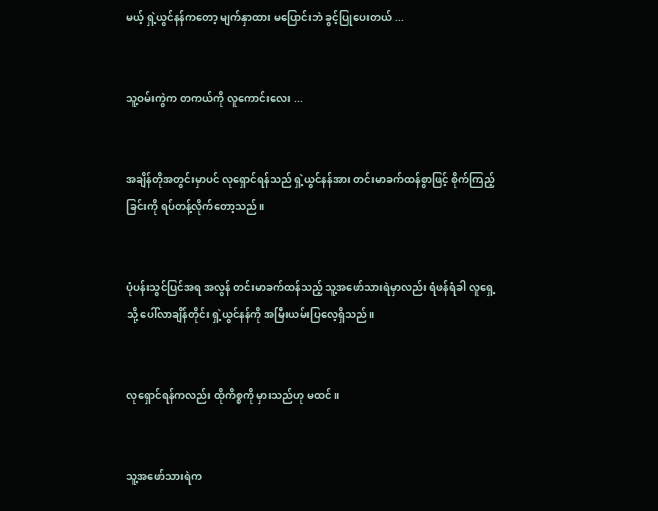မယ့် ရှဲ့ယွင်နန်ကတော့ မျက်နှာထား မပြောင်းဘဲ ခွင့်ပြုပေးတယ် ...


သူ့ဝမ်းကွဲက တကယ်ကို လူကောင်းလေး ...


အချိန်တိုအတွင်းမှာပင် လုရှောင်ရန်သည် ရှဲ့ယွင်နန်အား တင်းမာခက်ထန်စွာဖြင့် စိုက်ကြည့်ခြင်းကို ရပ်တန့်လိုက်တော့သည်။


ပုံပန်းသွင်ပြင်အရ အလွန် တင်းမာခက်ထန်သည့် သူ့အဖော်သားရဲမှာလည်း ရံဖန်ရံခါ လူရှေ့သို့ ပေါ်လာချိန်တိုင်း ရှဲ့ယွင်နန်ကို အမြီးယမ်းပြလေ့ရှိသည်။


လုရှောင်ရန်ကလည်း ထိုကိစ္စကို မှားသည်ဟု မထင်။


သူ့အဖော်သားရဲက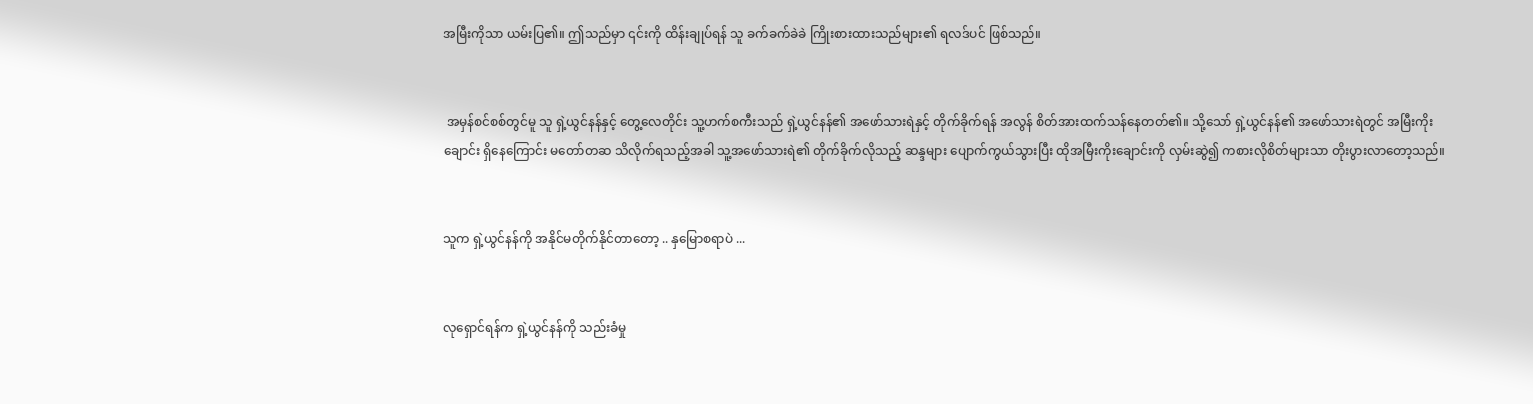အမြီးကိုသာ ယမ်းပြ၏။ ဤသည်မှာ ၎င်းကို ထိန်းချုပ်ရန် သူ ခက်ခက်ခဲခဲ ကြိုးစားထားသည်များ၏ ရလဒ်ပင် ဖြစ်သည်။


 အမှန်စင်စစ်တွင်မူ သူ ရှဲ့ယွင်နန်နှင့် တွေ့လေတိုင်း သူ့ဟက်စကီးသည် ရှဲ့ယွင်နန်၏ အဖော်သားရဲနှင့် တိုက်ခိုက်ရန် အလွန် စိတ်အားထက်သန်နေတတ်၏။ သို့သော် ရှဲ့ယွင်နန်၏ အဖော်သားရဲတွင် အမြီးကိုးချောင်း ရှိနေကြောင်း မတော်တဆ သိလိုက်ရသည့်အခါ သူ့အဖော်သားရဲ၏ တိုက်ခိုက်လိုသည့် ဆန္ဒများ ပျောက်ကွယ်သွားပြီး ထိုအမြီးကိုးချောင်းကို လှမ်းဆွဲ၍ ကစားလိုစိတ်များသာ တိုးပွားလာတော့သည်။


သူက ရှဲ့ယွင်နန်ကို အနိုင်မတိုက်နိုင်တာတော့ .. နှမြောစရာပဲ ...


လုရှောင်ရန်က ရှဲ့ယွင်နန်ကို သည်းခံမှု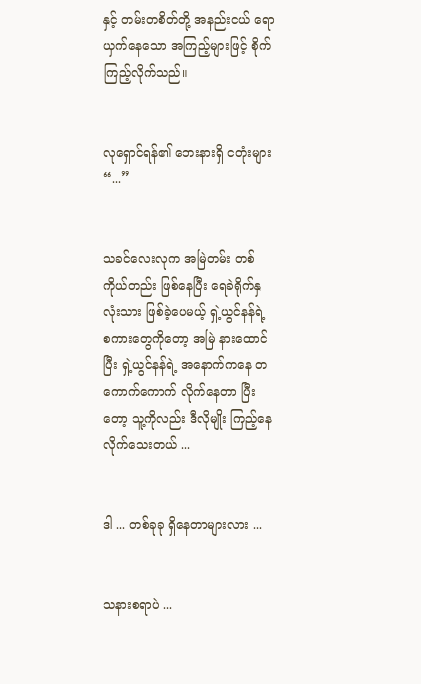နှင့် တမ်းတစိတ်တို့ အနည်းငယ် ရောယှက်နေသော အကြည့်များဖြင့် စိုက်ကြည့်လိုက်သည်။


လုရှောင်ရန်၏ ဘေးနားရှိ ငတုံးများ “...”


သခင်လေးလုက အမြဲတမ်း တစ်ကိုယ်တည်း ဖြစ်နေပြီး ရေခဲရိုက်နှလုံးသား ဖြစ်ခဲ့ပေမယ့် ရှဲ့ယွင်နန်ရဲ့ စကားတွေကိုတော့ အမြဲ နားထောင်ပြီး ရှဲ့ယွင်နန်ရဲ့ အနောက်ကနေ တကောက်ကောက် လိုက်နေတာ ပြီးတော့ သူ့ကိုလည်း ဒီလိုမျိုး ကြည့်နေလိုက်သေးတယ် ...


ဒါ ... တစ်ခုခု ရှိနေတာများလား ...


သနားစရာပဲ ...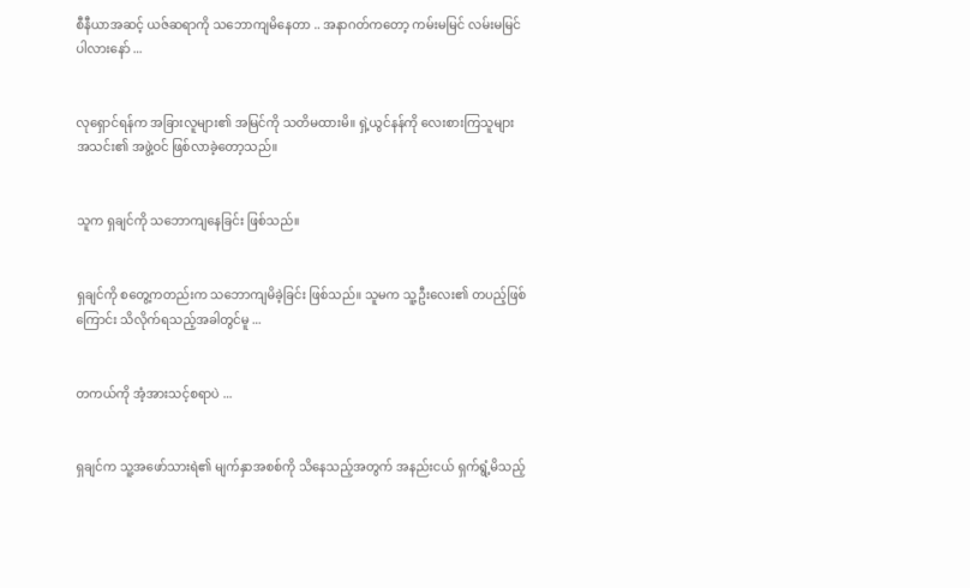စီနီယာအဆင့် ယဇ်ဆရာကို သဘောကျမိနေတာ .. အနာဂတ်ကတော့ ကမ်းမမြင် လမ်းမမြင်ပါလားနော် ...


လုရှောင်ရန်က အခြားလူများ၏ အမြင်ကို သတိမထားမိ။ ရှဲ့ယွင်နန်ကို လေးစားကြသူများ အသင်း၏ အဖွဲ့ဝင် ဖြစ်လာခဲ့တော့သည်။


သူက ရှချင်ကို သဘောကျနေခြင်း ဖြစ်သည်။


ရှချင်ကို စတွေ့ကတည်းက သဘောကျမိခဲ့ခြင်း ဖြစ်သည်။ သူမက သူ့ဦးလေး၏ တပည့်ဖြစ်ကြောင်း သိလိုက်ရသည့်အခါတွင်မူ ...


တကယ်ကို အံ့အားသင့်စရာပဲ ...


ရှချင်က သူ့အဖော်သားရဲ၏ မျက်နှာအစစ်ကို သိနေသည့်အတွက် အနည်းငယ် ရှက်ရွံ့မိသည့်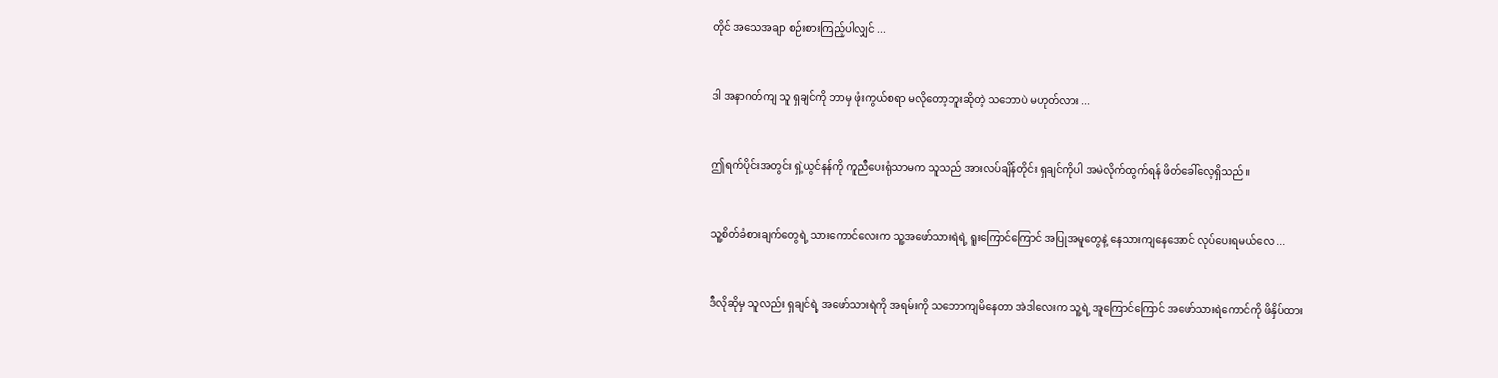တိုင် အသေအချာ စဉ်းစားကြည့်ပါလျှင် ...


ဒါ အနာဂတ်ကျ သူ ရှချင်ကို ဘာမှ ဖုံးကွယ်စရာ မလိုတော့ဘူးဆိုတဲ့ သဘောပဲ မဟုတ်လား ...


ဤရက်ပိုင်းအတွင်း ရှဲ့ယွင်နန်ကို ကူညီပေးရုံသာမက သူသည် အားလပ်ချိန်တိုင်း ရှချင်ကိုပါ အမဲလိုက်ထွက်ရန် ဖိတ်ခေါ်လေ့ရှိသည်။


သူ့စိတ်ခံစားချက်တွေရဲ့ သားကောင်လေးက သူ့အဖော်သားရဲရဲ့ ရူးကြောင်ကြောင် အပြုအမူတွေနဲ့ နေသားကျနေအောင် လုပ်ပေးရမယ်လေ ...


ဒီလိုဆိုမှ သူလည်း ရှချင်ရဲ့ အဖော်သားရဲကို အရမ်းကို သဘောကျမိနေတာ အဲဒါလေးက သူ့ရဲ့ အူကြောင်ကြောင် အဖော်သားရဲကောင်ကို ဖိနှိပ်ထား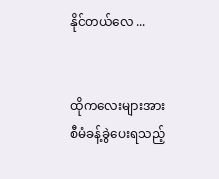နိုင်တယ်လေ ...


ထိုကလေးများအား စီမံခန့်ခွဲပေးရသည့်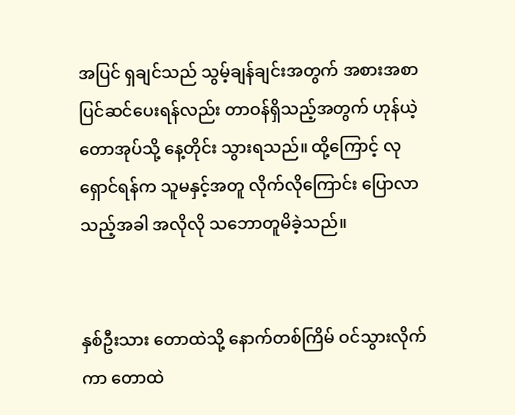အပြင် ရှချင်သည် သွမ့်ချန်ချင်းအတွက် အစားအစာ ပြင်ဆင်ပေးရန်လည်း တာဝန်ရှိသည့်အတွက် ဟုန်ယဲ့တောအုပ်သို့ နေ့တိုင်း သွားရသည်။ ထို့ကြောင့် လုရှောင်ရန်က သူမနှင့်အတူ လိုက်လိုကြောင်း ပြောလာသည့်အခါ အလိုလို သဘောတူမိခဲ့သည်။


နှစ်ဦးသား တောထဲသို့ နောက်တစ်ကြိမ် ဝင်သွားလိုက်ကာ တောထဲ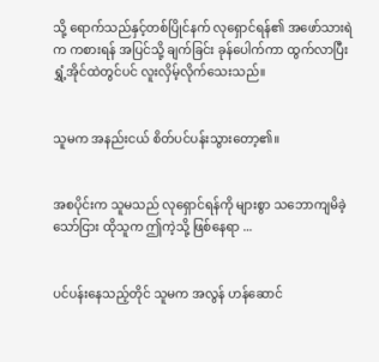သို့ ရောက်သည်နှင့်တစ်ပြိုင်နက် လုရှောင်ရန်၏ အဖော်သားရဲက ကစားရန် အပြင်သို့ ချက်ခြင်း ခုန်ပေါက်ကာ ထွက်လာပြီး ရွှံ့အိုင်ထဲတွင်ပင် လူးလှိမ့်လိုက်သေးသည်။


သူမက အနည်းငယ် စိတ်ပင်ပန်းသွားတော့၏။


အစပိုင်းက သူမသည် လုရှောင်ရန်ကို များစွာ သဘောကျမိခဲ့သော်ငြား ထိုသူက ဤကဲ့သို့ ဖြစ်နေရာ ...


ပင်ပန်းနေသည့်တိုင် သူမက အလွန် ဟန်ဆောင်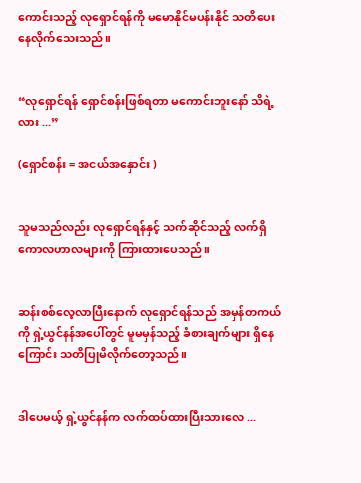ကောင်းသည့် လုရှောင်ရန်ကို မမောနိုင်မပန်းနိုင် သတိပေးနေလိုက်သေးသည်။


“လုရှောင်ရန် ရှောင်စန်းဖြစ်ရတာ မကောင်းဘူးနော် သိရဲ့လား ...”

(ရှောင်စန်း = အငယ်အနှောင်း )


သူမသည်လည်း လုရှောင်ရန်နှင့် သက်ဆိုင်သည့် လက်ရှိ ကောလဟာလများကို ကြားထားပေသည်။


ဆန်းစစ်လေ့လာပြီးနောက် လုရှောင်ရန်သည် အမှန်တကယ်ကို ရှဲ့ယွင်နန်အပေါ်တွင် မူမမှန်သည့် ခံစားချက်များ ရှိနေကြောင်း သတိပြုမိလိုက်တော့သည်။


ဒါပေမယ့် ရှဲ့ယွင်နန်က လက်ထပ်ထားပြီးသားလေ ...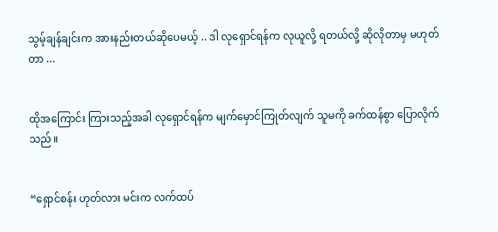သွမ့်ချန်ချင်းက အားနည်းတယ်ဆိုပေမယ့် .. ဒါ လုရှောင်ရန်က လုယူလို့ ရတယ်လို့ ဆိုလိုတာမှ မဟုတ်တာ ...


ထိုအကြောင်း ကြားသည့်အခါ လုရှောင်ရန်က မျက်မှောင်ကြုတ်လျက် သူမကို ခက်ထန်စွာ ပြောလိုက်သည်။


“ရှောင်စန်း ဟုတ်လား မင်းက လက်ထပ်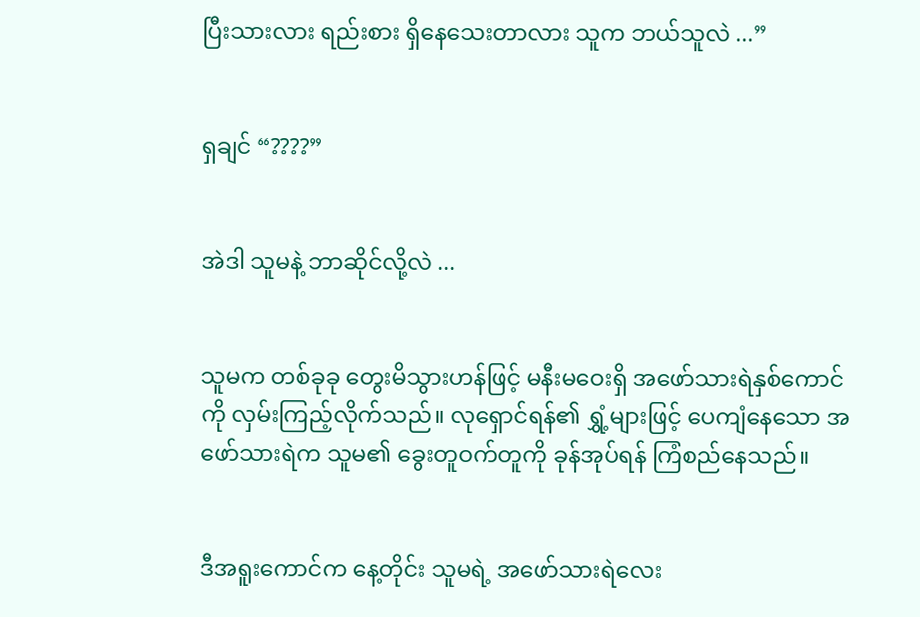ပြီးသားလား ရည်းစား ရှိနေသေးတာလား သူက ဘယ်သူလဲ ...”


ရှချင် “????”


အဲဒါ သူမနဲ့ ဘာဆိုင်လို့လဲ ...


သူမက တစ်ခုခု တွေးမိသွားဟန်ဖြင့် မနီးမဝေးရှိ အဖော်သားရဲနှစ်ကောင်ကို လှမ်းကြည့်လိုက်သည်။ လုရှောင်ရန်၏ ရွှံ့များဖြင့် ပေကျံနေသော အဖော်သားရဲက သူမ၏ ခွေးတူဝက်တူကို ခုန်အုပ်ရန် ကြံစည်နေသည်။


ဒီအရူးကောင်က နေ့တိုင်း သူမရဲ့ အဖော်သားရဲလေး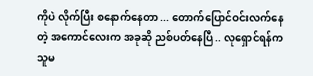ကိုပဲ လိုက်ပြီး စနောက်နေတာ ... တောက်ပြောင်ဝင်းလက်နေတဲ့ အကောင်လေးက အခုဆို ညစ်ပတ်နေပြီ .. လုရှောင်ရန်က သူမ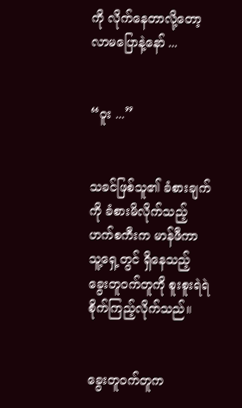ကို လိုက်နေတာလို့တော့ လာမပြောနဲ့နော် ...


“ဝူး ...”


သခင်ဖြစ်သူ၏ ခံစားချက်ကို ခံစားမိလိုက်သည့် ဟက်စကီးက မာန်ဖီကာ သူ့ရှေ့တွင် ရှိနေသည့် ခွေးတူဝက်တူကို စူးစူးရဲရဲ စိုက်ကြည့်လိုက်သည်။


ခွေးတူဝက်တူက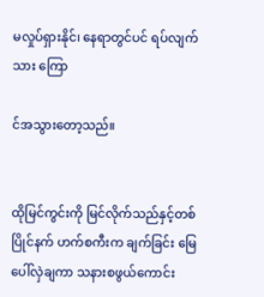မလှုပ်ရှားနိုင်၊ နေရာတွင်ပင် ရပ်လျက်သား ကြော

င်အသွားတော့သည်။


ထိုမြင်ကွင်းကို မြင်လိုက်သည်နှင့်တစ်ပြိုင်နက် ဟက်စကီးက ချက်ခြင်း မြေပေါ်လှဲချကာ သနားစဖွယ်ကောင်း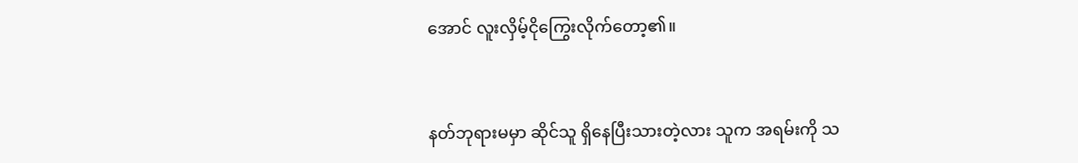အောင် လူးလှိမ့်ငိုကြွေးလိုက်တော့၏။


နတ်ဘုရားမမှာ ဆိုင်သူ ရှိနေပြီးသားတဲ့လား သူက အရမ်းကို သ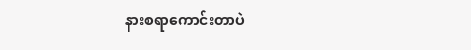နားစရာကောင်းတာပဲ